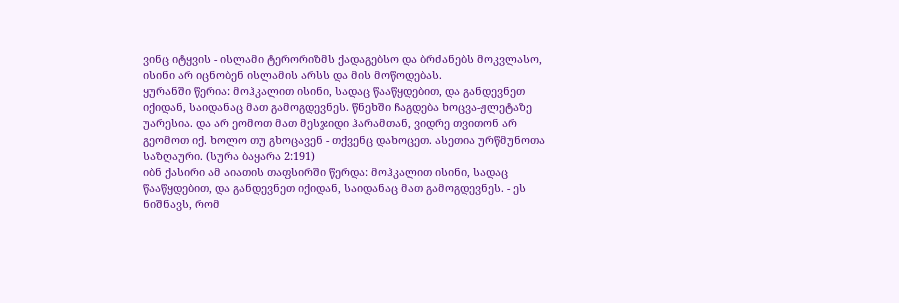ვინც იტყვის - ისლამი ტერორიზმს ქადაგებსო და ბრძანებს მოკვლასო, ისინი არ იცნობენ ისლამის არსს და მის მოწოდებას.
ყურანში წერია: მოჰკალით ისინი, სადაც წააწყდებით, და განდევნეთ იქიდან, საიდანაც მათ გამოგდევნეს. წნეხში ჩაგდება ხოცვა-ჟლეტაზე უარესია. და არ ეომოთ მათ მესჯიდი ჰარამთან, ვიდრე თვითონ არ გეომოთ იქ. ხოლო თუ გხოცავენ - თქვენც დახოცეთ. ასეთია ურწმუნოთა საზღაური. (სურა ბაყარა 2:191)
იბნ ქასირი ამ აიათის თაფსირში წერდა: მოჰკალით ისინი, სადაც წააწყდებით, და განდევნეთ იქიდან, საიდანაც მათ გამოგდევნეს. - ეს ნიშნავს, რომ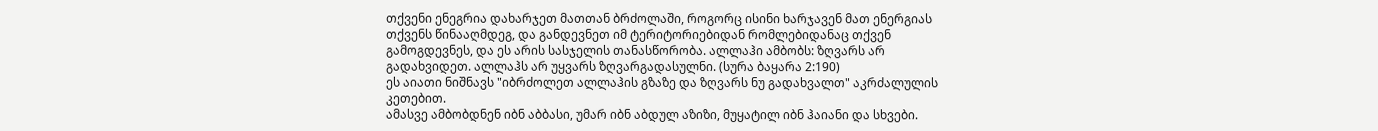თქვენი ენეგრია დახარჯეთ მათთან ბრძოლაში, როგორც ისინი ხარჯავენ მათ ენერგიას თქვენს წინააღმდეგ, და განდევნეთ იმ ტერიტორიებიდან რომლებიდანაც თქვენ გამოგდევნეს, და ეს არის სასჯელის თანასწორობა. ალლაჰი ამბობს: ზღვარს არ გადახვიდეთ. ალლაჰს არ უყვარს ზღვარგადასულნი. (სურა ბაყარა 2:190)
ეს აიათი ნიშნავს "იბრძოლეთ ალლაჰის გზაზე და ზღვარს ნუ გადახვალთ" აკრძალულის კეთებით.
ამასვე ამბობდნენ იბნ აბბასი, უმარ იბნ აბდულ აზიზი, მუყატილ იბნ ჰაიანი და სხვები.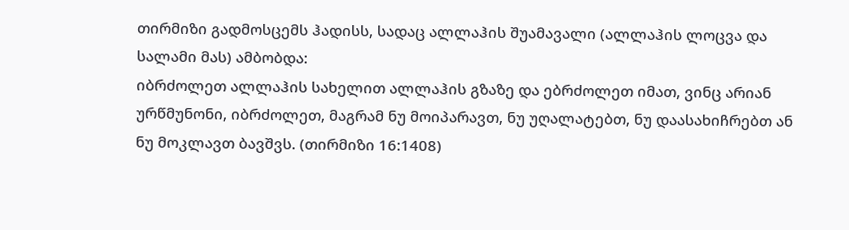თირმიზი გადმოსცემს ჰადისს, სადაც ალლაჰის შუამავალი (ალლაჰის ლოცვა და სალამი მას) ამბობდა:
იბრძოლეთ ალლაჰის სახელით ალლაჰის გზაზე და ებრძოლეთ იმათ, ვინც არიან ურწმუნონი, იბრძოლეთ, მაგრამ ნუ მოიპარავთ, ნუ უღალატებთ, ნუ დაასახიჩრებთ ან ნუ მოკლავთ ბავშვს. (თირმიზი 16:1408)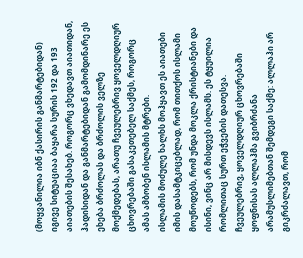(მოყვანილია იბნ ქასირის განმარტებიდან)
იგივე სიტუაციაა ბაყარა სურის 192 და 193 აიათების შესახებ. როგორც ვხედავთ აიათიდან, ჰადისიდან და განმარტებიდან გამომდინარე ეს ეხება ბრძოლას და ბრძოლის ველზე მოქმედებას, არათუ ჩვეულებრივ ყოველდღიურ ცხოვრებაში გასაკეთებელ საქმეს, როგორც ამას ამბობენ ისლამის მტრები.
ისლამის მოძულე ხალხს მოჰყავთ ეს აიათები იმის დასამტკიცებლად, რომ თითქოს ისლამი მოუწოდებს, რომ უნდა მოკლა ქრისტიანები და ისინი, ვინც არ მისდევს ისლამს. ეს ტყუილია რომლითაც სურთ ეჭვების დათესვა.
ჩვეულებრივ, ყოველდღიურ ცხოვრებაში ყოფნისას ალლაჰმა გვიბრძანა არამუსლიმებთან შემდეგი საქმე: ალლაჰი არ გიკრძალავთ, რომ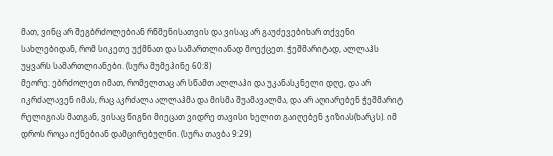მათ, ვინც არ შეგბრძოლებიან რწმენისათვის და ვისაც არ გაუძევებიხარ თქვენი სახლებიდან, რომ სიკეთე უქმნათ და სამართლიანად მოექცეთ. ჭეშმარიტად, ალლაჰს უყვარს სამართლიანები. (სურა მუმეჰინე 60:8)
მეორე: ებრძოლეთ იმათ, რომელთაც არ სწამთ ალლაჰი და უკანასკნელი დღე, და არ იკრძალავენ იმას, რაც აკრძალა ალლაჰმა და მისმა შუამავალმა, და არ აღიარებენ ჭეშმარიტ რელიგიას მათგან, ვისაც წიგნი მიეცათ ვიდრე თავისი ხელით გაიღებენ ჯიზიას(ხარკს). იმ დროს როცა იქნებიან დამცირებულნი. (სურა თავბა 9:29)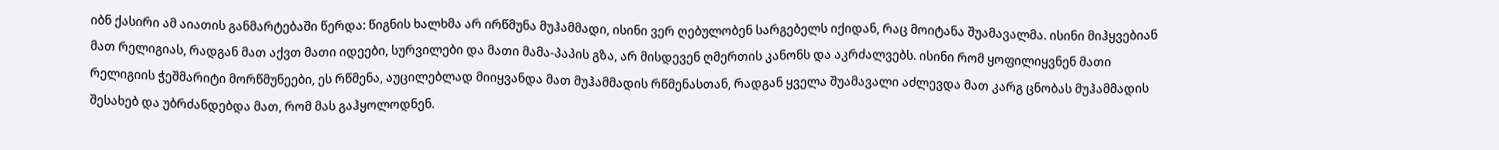იბნ ქასირი ამ აიათის განმარტებაში წერდა: წიგნის ხალხმა არ ირწმუნა მუჰამმადი, ისინი ვერ ღებულობენ სარგებელს იქიდან, რაც მოიტანა შუამავალმა. ისინი მიჰყვებიან მათ რელიგიას, რადგან მათ აქვთ მათი იდეები, სურვილები და მათი მამა-პაპის გზა, არ მისდევენ ღმერთის კანონს და აკრძალვებს. ისინი რომ ყოფილიყვნენ მათი რელიგიის ჭეშმარიტი მორწმუნეები, ეს რწმენა, აუცილებლად მიიყვანდა მათ მუჰამმადის რწმენასთან, რადგან ყველა შუამავალი აძლევდა მათ კარგ ცნობას მუჰამმადის შესახებ და უბრძანდებდა მათ, რომ მას გაჰყოლოდნენ.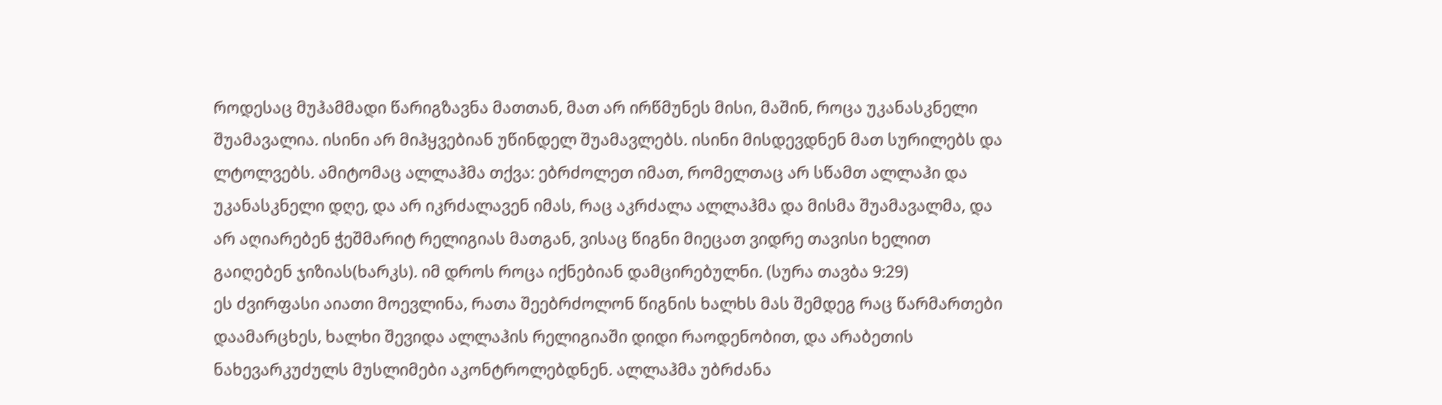როდესაც მუჰამმადი წარიგზავნა მათთან, მათ არ ირწმუნეს მისი, მაშინ, როცა უკანასკნელი შუამავალია. ისინი არ მიჰყვებიან უწინდელ შუამავლებს. ისინი მისდევდნენ მათ სურილებს და ლტოლვებს. ამიტომაც ალლაჰმა თქვა: ებრძოლეთ იმათ, რომელთაც არ სწამთ ალლაჰი და უკანასკნელი დღე, და არ იკრძალავენ იმას, რაც აკრძალა ალლაჰმა და მისმა შუამავალმა, და არ აღიარებენ ჭეშმარიტ რელიგიას მათგან, ვისაც წიგნი მიეცათ ვიდრე თავისი ხელით გაიღებენ ჯიზიას(ხარკს). იმ დროს როცა იქნებიან დამცირებულნი. (სურა თავბა 9:29)
ეს ძვირფასი აიათი მოევლინა, რათა შეებრძოლონ წიგნის ხალხს მას შემდეგ რაც წარმართები დაამარცხეს, ხალხი შევიდა ალლაჰის რელიგიაში დიდი რაოდენობით, და არაბეთის ნახევარკუძულს მუსლიმები აკონტროლებდნენ. ალლაჰმა უბრძანა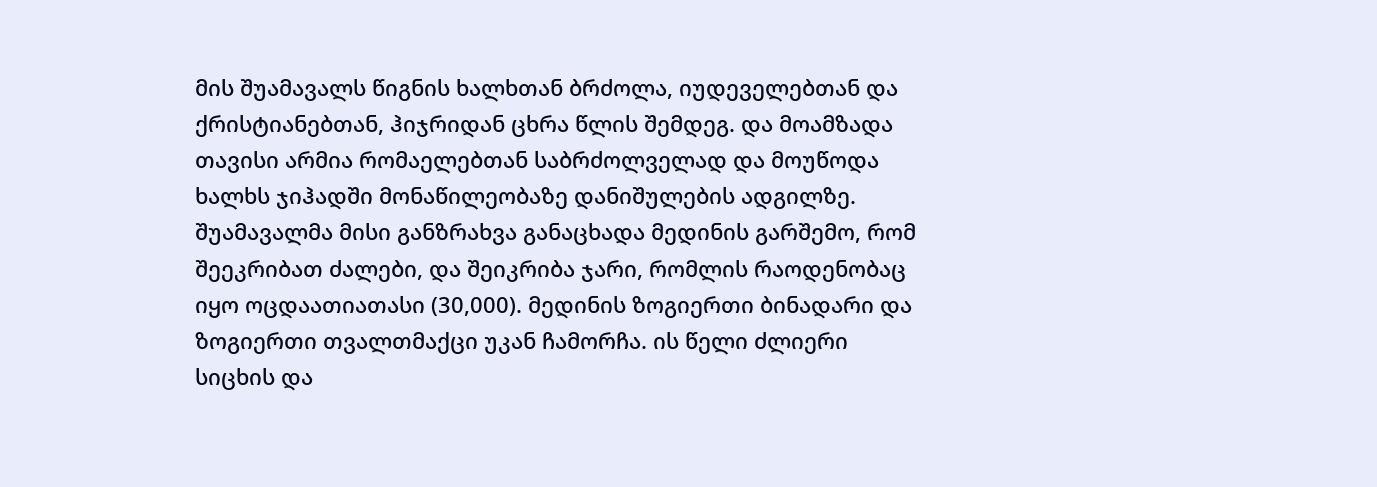მის შუამავალს წიგნის ხალხთან ბრძოლა, იუდეველებთან და ქრისტიანებთან, ჰიჯრიდან ცხრა წლის შემდეგ. და მოამზადა თავისი არმია რომაელებთან საბრძოლველად და მოუწოდა ხალხს ჯიჰადში მონაწილეობაზე დანიშულების ადგილზე. შუამავალმა მისი განზრახვა განაცხადა მედინის გარშემო, რომ შეეკრიბათ ძალები, და შეიკრიბა ჯარი, რომლის რაოდენობაც იყო ოცდაათიათასი (30,000). მედინის ზოგიერთი ბინადარი და ზოგიერთი თვალთმაქცი უკან ჩამორჩა. ის წელი ძლიერი სიცხის და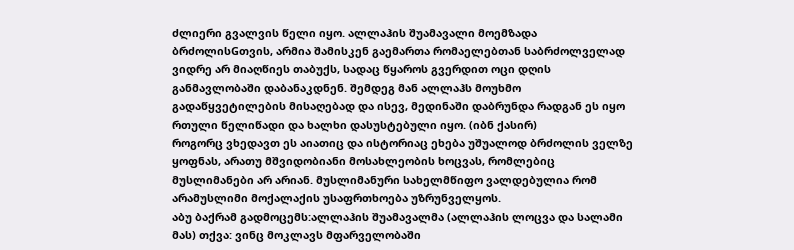ძლიერი გვალვის წელი იყო. ალლაჰის შუამავალი მოემზადა ბრძოლისGთვის, არმია შამისკენ გაემართა რომაელებთან საბრძოლველად ვიდრე არ მიაღწიეს თაბუქს, სადაც წყაროს გვერდით ოცი დღის განმავლობაში დაბანაკდნენ. შემდეგ მან ალლაჰს მოუხმო გადაწყვეტილების მისაღებად და ისევ, მედინაში დაბრუნდა რადგან ეს იყო რთული წელიწადი და ხალხი დასუსტებული იყო. (იბნ ქასირ)
როგორც ვხედავთ ეს აიათიც და ისტორიაც ეხება უშუალოდ ბრძოლის ველზე ყოფნას, არათუ მშვიდობიანი მოსახლეობის ხოცვას, რომლებიც მუსლიმანები არ არიან. მუსლიმანური სახელმწიფო ვალდებულია რომ არამუსლიმი მოქალაქის უსაფრთხოება უზრუნველყოს.
აბუ ბაქრამ გადმოცემს:ალლაჰის შუამავალმა (ალლაჰის ლოცვა და სალამი მას) თქვა: ვინც მოკლავს მფარველობაში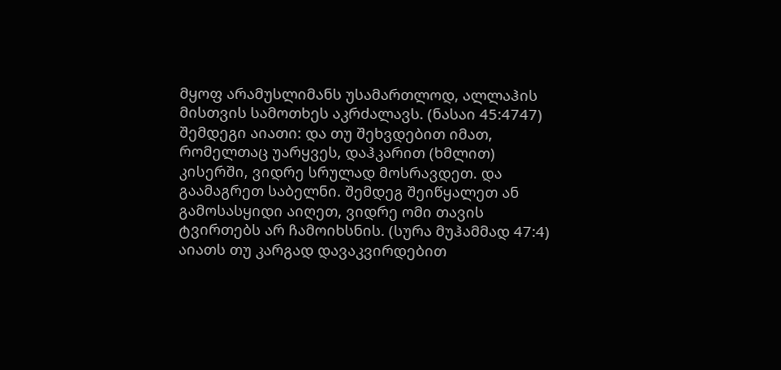მყოფ არამუსლიმანს უსამართლოდ, ალლაჰის მისთვის სამოთხეს აკრძალავს. (ნასაი 45:4747)
შემდეგი აიათი: და თუ შეხვდებით იმათ, რომელთაც უარყვეს, დაჰკარით (ხმლით) კისერში, ვიდრე სრულად მოსრავდეთ. და გაამაგრეთ საბელნი. შემდეგ შეიწყალეთ ან გამოსასყიდი აიღეთ, ვიდრე ომი თავის ტვირთებს არ ჩამოიხსნის. (სურა მუჰამმად 47:4) აიათს თუ კარგად დავაკვირდებით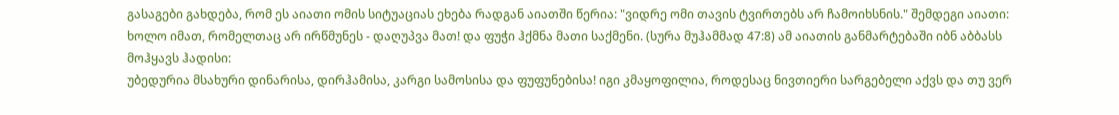გასაგები გახდება, რომ ეს აიათი ომის სიტუაციას ეხება რადგან აიათში წერია: "ვიდრე ომი თავის ტვირთებს არ ჩამოიხსნის." შემდეგი აიათი: ხოლო იმათ, რომელთაც არ ირწმუნეს - დაღუპვა მათ! და ფუჭი ჰქმნა მათი საქმენი. (სურა მუჰამმად 47:8) ამ აიათის განმარტებაში იბნ აბბასს მოჰყავს ჰადისი:
უბედურია მსახური დინარისა, დირჰამისა, კარგი სამოსისა და ფუფუნებისა! იგი კმაყოფილია, როდესაც ნივთიერი სარგებელი აქვს და თუ ვერ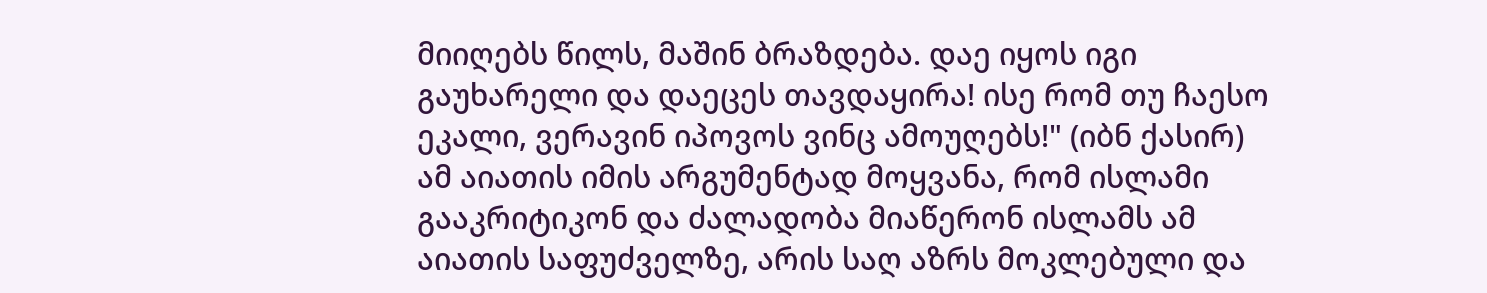მიიღებს წილს, მაშინ ბრაზდება. დაე იყოს იგი გაუხარელი და დაეცეს თავდაყირა! ისე რომ თუ ჩაესო ეკალი, ვერავინ იპოვოს ვინც ამოუღებს!" (იბნ ქასირ)
ამ აიათის იმის არგუმენტად მოყვანა, რომ ისლამი გააკრიტიკონ და ძალადობა მიაწერონ ისლამს ამ აიათის საფუძველზე, არის საღ აზრს მოკლებული და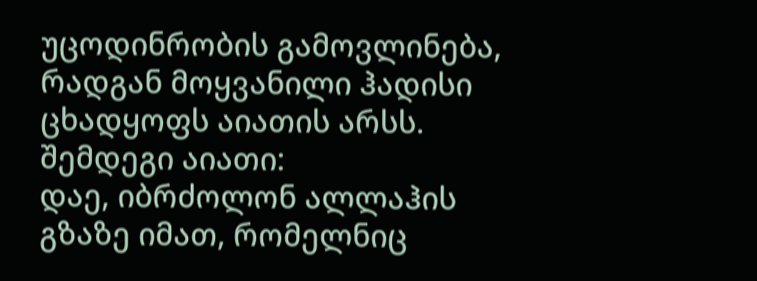უცოდინრობის გამოვლინება, რადგან მოყვანილი ჰადისი ცხადყოფს აიათის არსს.
შემდეგი აიათი:
დაე, იბრძოლონ ალლაჰის გზაზე იმათ, რომელნიც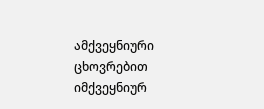ამქვეყნიური ცხოვრებით იმქვეყნიურ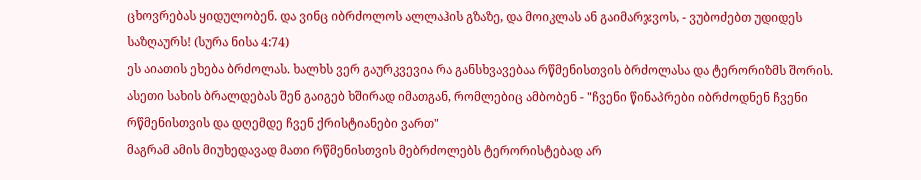ცხოვრებას ყიდულობენ. და ვინც იბრძოლოს ალლაჰის გზაზე, და მოიკლას ან გაიმარჯვოს, - ვუბოძებთ უდიდეს საზღაურს! (სურა ნისა 4:74)
ეს აიათის ეხება ბრძოლას. ხალხს ვერ გაურკვევია რა განსხვავებაა რწმენისთვის ბრძოლასა და ტერორიზმს შორის. ასეთი სახის ბრალდებას შენ გაიგებ ხშირად იმათგან, რომლებიც ამბობენ - "ჩვენი წინაპრები იბრძოდნენ ჩვენი რწმენისთვის და დღემდე ჩვენ ქრისტიანები ვართ"
მაგრამ ამის მიუხედავად მათი რწმენისთვის მებრძოლებს ტერორისტებად არ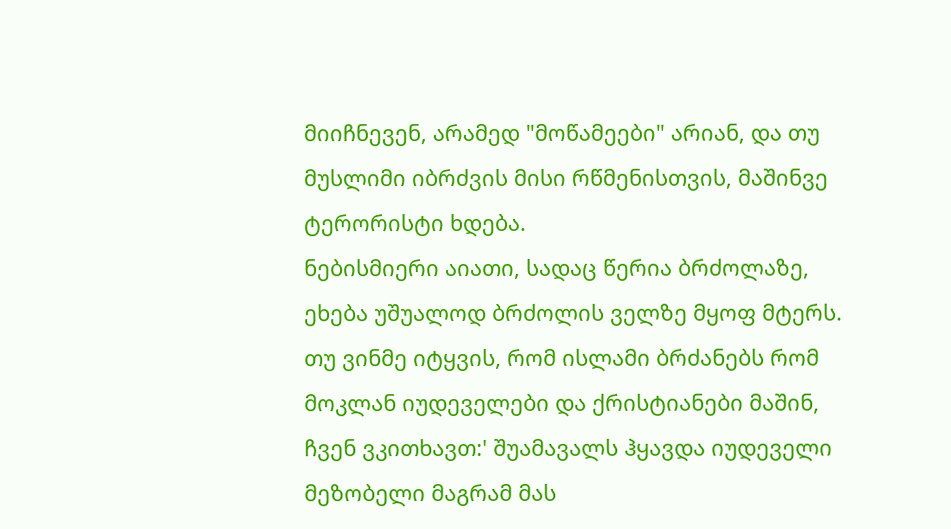მიიჩნევენ, არამედ "მოწამეები" არიან, და თუ მუსლიმი იბრძვის მისი რწმენისთვის, მაშინვე ტერორისტი ხდება.
ნებისმიერი აიათი, სადაც წერია ბრძოლაზე, ეხება უშუალოდ ბრძოლის ველზე მყოფ მტერს. თუ ვინმე იტყვის, რომ ისლამი ბრძანებს რომ მოკლან იუდეველები და ქრისტიანები მაშინ, ჩვენ ვკითხავთ:' შუამავალს ჰყავდა იუდეველი მეზობელი მაგრამ მას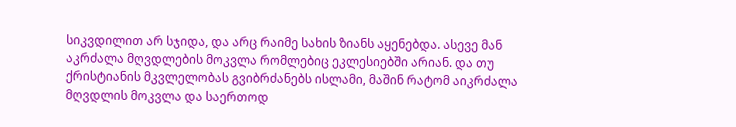სიკვდილით არ სჯიდა, და არც რაიმე სახის ზიანს აყენებდა. ასევე მან აკრძალა მღვდლების მოკვლა რომლებიც ეკლესიებში არიან. და თუ ქრისტიანის მკვლელობას გვიბრძანებს ისლამი, მაშინ რატომ აიკრძალა მღვდლის მოკვლა და საერთოდ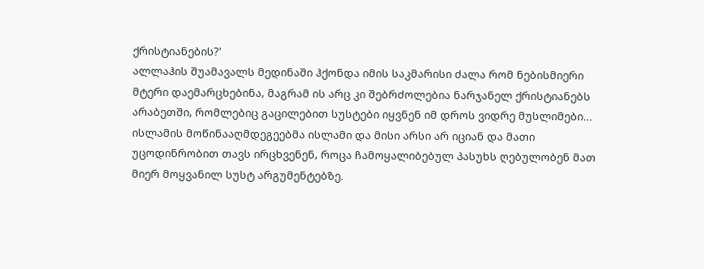ქრისტიანების?'
ალლაჰის შუამავალს მედინაში ჰქონდა იმის საკმარისი ძალა რომ ნებისმიერი მტერი დაემარცხებინა, მაგრამ ის არც კი შებრძოლებია ნარჯანელ ქრისტიანებს არაბეთში, რომლებიც გაცილებით სუსტები იყვნენ იმ დროს ვიდრე მუსლიმები...
ისლამის მოწინააღმდეგეებმა ისლამი და მისი არსი არ იციან და მათი უცოდინრობით თავს ირცხვენენ, როცა ჩამოყალიბებულ პასუხს ღებულობენ მათ მიერ მოყვანილ სუსტ არგუმენტებზე.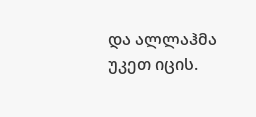და ალლაჰმა უკეთ იცის.